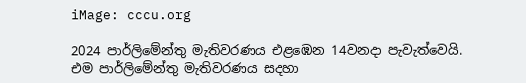iMage: cccu.org

2024 පාර්ලිමේන්තු මැතිවරණය එළඹෙන 14වනදා පැවැත්වෙයි. එම පාර්ලිමේන්තු මැතිවරණය සදහා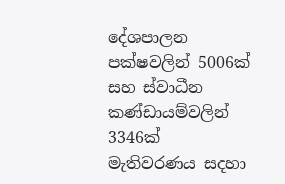දේශපාලන පක්ෂවලින් 5006ක් සහ ස්වාධීන කණ්ඩායම්වලින් 3346ක් මැතිවරණය සදහා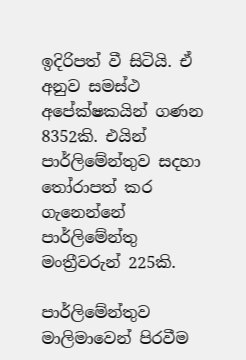ඉදිරිපත් වී සිටියි. ඒ අනුව සමස්ථ අපේක්ෂකයින් ගණන 8352කි. එයින් පාර්ලිමේන්තුව සදහා තෝරාපත් කර ගැනෙන්නේ පාර්ලිමේන්තු මංත්‍රීවරුන් 225කි.

පාර්ලිමේන්තුව මාලිමාවෙන් පිරවීම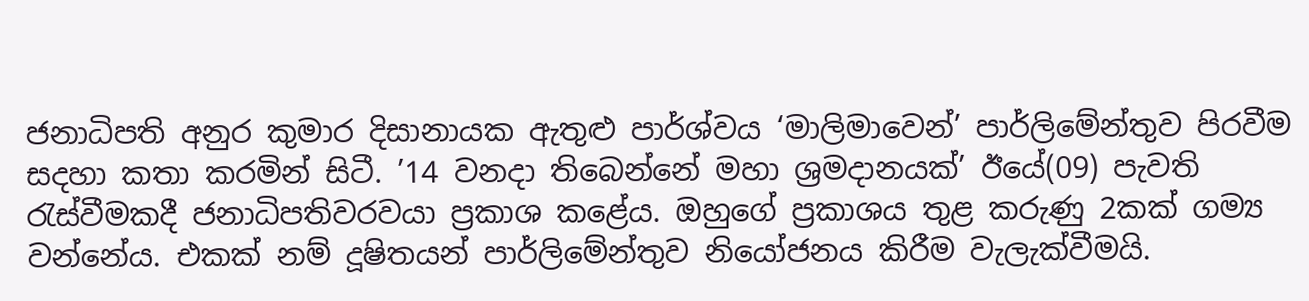ජනාධිපති අනුර කුමාර දිසානායක ඇතුළු පාර්ශ්වය ‘මාලිමාවෙන්’ පාර්ලිමේන්තුව පිරවීම සදහා කතා කරමින් සිටී. ’14 වනදා තිබෙන්නේ මහා ශ්‍රමදානයක්’ ඊයේ(09) පැවති රැස්වීමකදී ජනාධිපතිවරවයා ප්‍රකාශ කළේය. ඔහුගේ ප්‍රකාශය තුළ කරුණු 2කක් ගම්‍ය වන්නේය. එකක් නම් දූෂිතයන් පාර්ලිමේන්තුව නියෝජනය කිරීම වැලැක්වීමයි.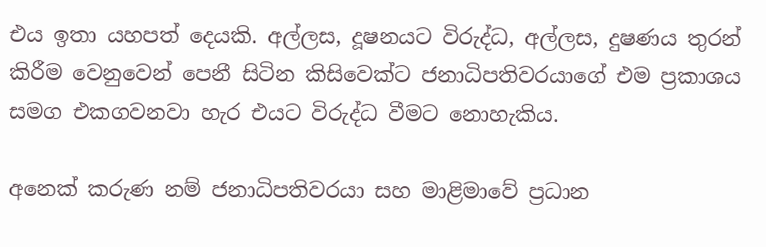එය ඉතා යහපත් දෙයකි. අල්ලස, දූෂනයට විරුද්ධ, අල්ලස, දුෂණය තුරන් කිරීම වෙනුවෙන් පෙනී සිටින කිසිවෙක්ට ජනාධිපතිවරයාගේ එම ප්‍රකාශය සමග එකගවනවා හැර එයට විරුද්ධ වීමට නොහැකිය.

අනෙක් කරුණ නම් ජනාධිපතිවරයා සහ මාළිමාවේ ප්‍රධාන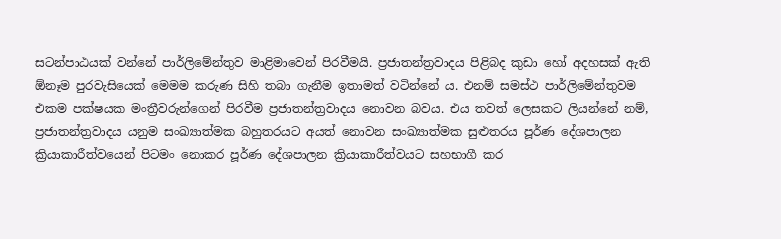සටන්පාඨයක් වන්නේ පාර්ලිමේන්තුව මාළිමාවෙන් පිරවීමයි. ප්‍රජාතන්ත්‍රවාදය පිළිබද කුඩා හෝ අදහසක් ඇති ඕනෑම පුරවැසියෙක් මෙමම කරුණ සිහි තබා ගැනීම ඉතාමත් වටින්නේ ය. එනම් සමස්ථ පාර්ලිමේන්තුවම එකම පක්ෂයක මංත්‍රීවරුන්ගෙන් පිරවීම ප්‍රජාතන්ත්‍රවාදය නොවන බවය. එය තවත් ලෙසකට ලියන්නේ නම්, ප්‍රජාතන්ත්‍රවාදය යනුම සංඛ්‍යාත්මක බහුතරයට අයත් නොවන සංඛ්‍යාත්මක සුළුතරය පූර්ණ දේශපාලන ක්‍රියාකාරීත්වයෙන් පිටමං නොකර පූර්ණ දේශපාලන ක්‍රියාකාරීත්වයට සහභාගී කර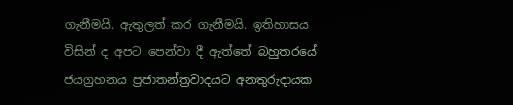ගැනීමයි. ඇතුලත් කර ගැනීමයි. ඉතිහාසය විසින් ද අපට පෙන්වා දී ඇත්තේ බහුතරයේ ජයග්‍රහනය ප්‍රජාතන්ත්‍රවාදයට අනතුරුදායක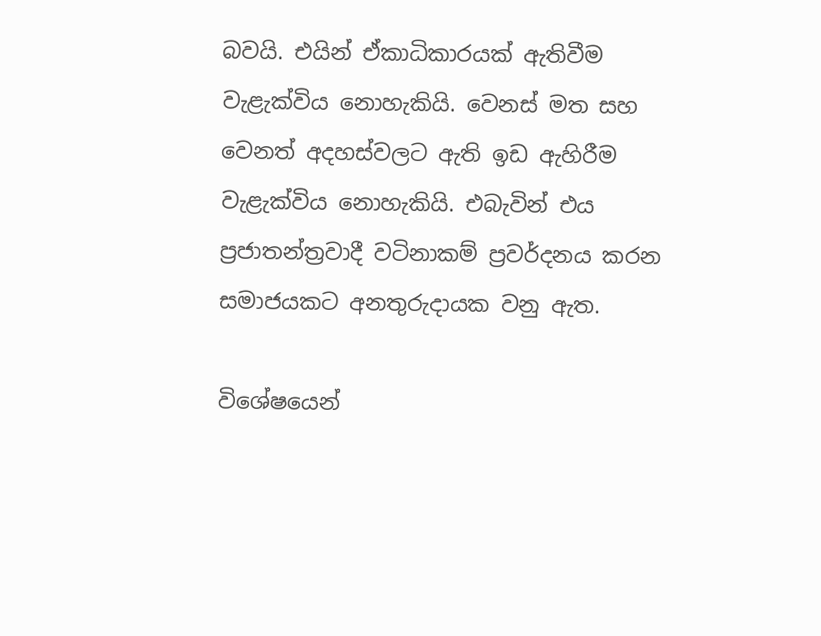බවයි. එයින් ඒකාධිකාරයක් ඇතිවීම වැළැක්විය නොහැකියි. වෙනස් මත සහ වෙනත් අදහස්වලට ඇති ඉඩ ඇහිරීම වැළැක්විය නොහැකියි. එබැවින් එය ප්‍රජාතන්ත්‍රවාදී වටිනාකම් ප්‍රවර්දනය කරන සමාජයකට අනතුරුදායක වනු ඇත.

විශේෂයෙන්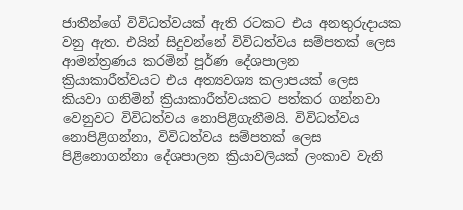ජාතීන්ගේ විවිධත්වයක් ඇති රටකට එය අනතුරුදායක වනු ඇත. එයින් සිදුවන්නේ විවිධත්වය සම්පතක් ලෙස ආමන්ත්‍රණය කරමින් පූර්ණ දේශපාලන ක්‍රියාකාරීත්වයට එය අත්‍යවශ්‍ය කලාපයක් ලෙස කියවා ගනිමින් ක්‍රියාකාරීත්වයකට පත්කර ගන්නවා වෙනුවට විවිධත්වය නොපිළිගැනීමයි. විවිධත්වය නොපිළිගන්නා, විවිධත්වය සම්පතක් ලෙස පිළිනොගන්නා දේශපාලන ක්‍රියාවලියක් ලංකාව වැනි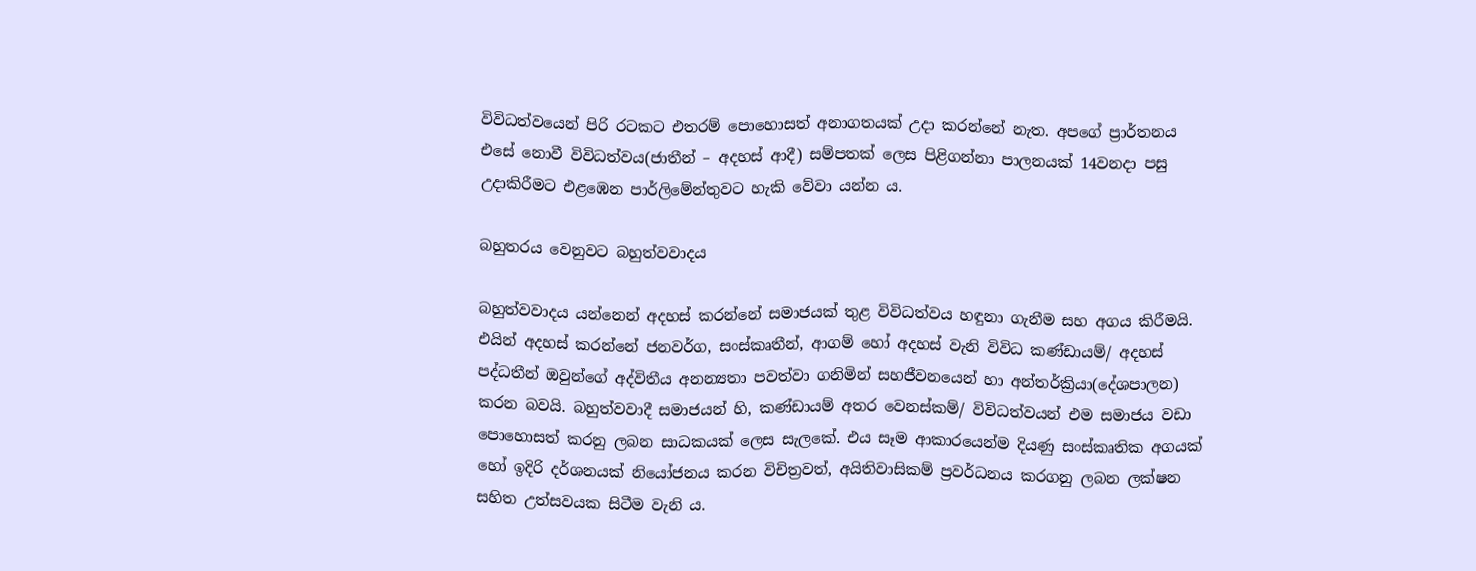විවිධත්වයෙන් පිරි රටකට එතරම් පොහොසත් අනාගතයක් උදා කරන්නේ නැත. අපගේ ප්‍රාර්තනය එසේ නොවී විවිධත්වය(ජාතීන් – අදහස් ආදී) සම්පතක් ලෙස පිළිගන්නා පාලනයක් 14වනදා පසු උදාකිරීමට එළඹෙන පාර්ලිමේන්තුවට හැකි වේවා යන්න ය.

බහුතරය වෙනුවට බහුත්වවාදය

බහුත්වවාදය යන්නෙන් අදහස් කරන්නේ සමාජයක් තුළ විවිධත්වය හඳුනා ගැනීම සහ අගය කිරීමයි. එයින් අදහස් කරන්නේ ජනවර්ග, සංස්කෘතීන්, ආගම් හෝ අදහස් වැනි විවිධ කණ්ඩායම්/ අදහස් පද්ධතීන් ඔවුන්ගේ අද්විතීය අනන්‍යතා පවත්වා ගනිමින් සහජීවනයෙන් හා අන්තර්ක්‍රියා(දේශපාලන) කරන බවයි. බහුත්වවාදී සමාජයන් හි, කණ්ඩායම් අතර වෙනස්කම්/ විවිධත්වයන් එම සමාජය වඩා පොහොසත් කරනු ලබන සාධකයක් ලෙස සැලකේ. එය සෑම ආකාරයෙන්ම දියණු සංස්කෘතික අගයක් හෝ ඉදිරි දර්ශනයක් නියෝජනය කරන විචිත්‍රවත්, අයිතිවාසිකම් ප්‍රවර්ධනය කරගනු ලබන ලක්ෂන සහිත උත්සවයක සිටීම වැනි ය.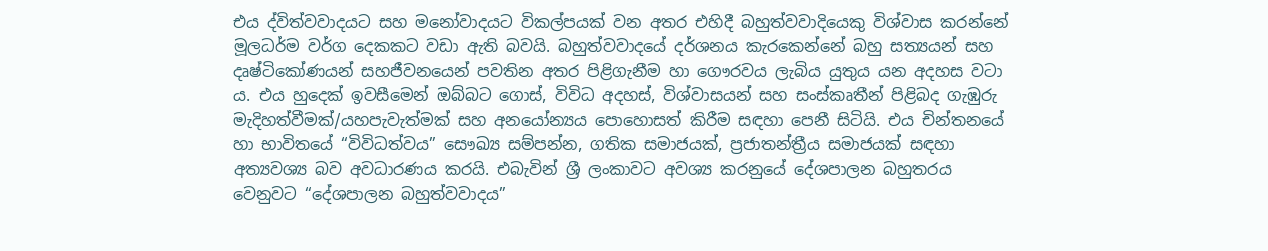එය ද්විත්වවාදයට සහ මනෝවාදයට විකල්පයක් වන අතර එහිදී බහුත්වවාදියෙකු විශ්වාස කරන්නේ මූලධර්ම වර්ග දෙකකට වඩා ඇති බවයි. බහුත්වවාදයේ දර්ශනය කැරකෙන්නේ බහු සත්‍යයන් සහ දෘෂ්ටිකෝණයන් සහජීවනයෙන් පවතින අතර පිළිගැනීම හා ගෞරවය ලැබිය යුතුය යන අදහස වටා ය. එය හුදෙක් ඉවසීමෙන් ඔබ්බට ගොස්, විවිධ අදහස්, විශ්වාසයන් සහ සංස්කෘතීන් පිළිබද ගැඹුරු මැදිහත්වීමක්/යහපැවැත්මක් සහ අනයෝන්‍යය පොහොසත් කිරීම සඳහා පෙනී සිටියි. එය චින්තනයේ හා භාවිතයේ “විවිධත්වය” සෞඛ්‍ය සම්පන්න, ගතික සමාජයක්, ප්‍රජාතන්ත්‍රීය සමාජයක් සඳහා අත්‍යවශ්‍ය බව අවධාරණය කරයි. එබැවින් ශ්‍රී ලංකාවට අවශ්‍ය කරනුයේ දේශපාලන බහුතරය වෙනුවට “දේශපාලන බහුත්වවාදය”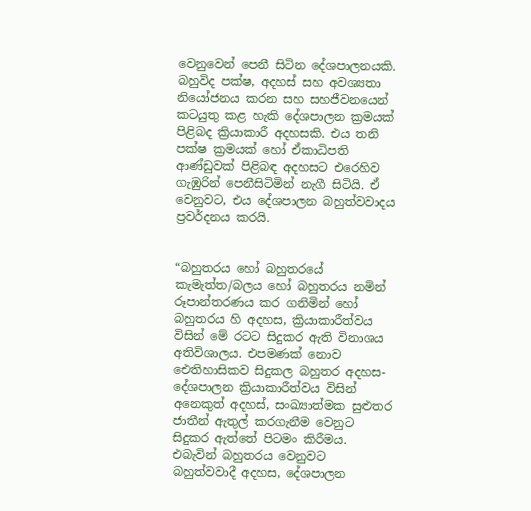වෙනුවෙන් පෙනී සිටින දේශපාලනයකි. බහුවිද පක්ෂ, අදහස් සහ අවශ්‍යතා නියෝජනය කරන සහ සහජීවනයෙන් කටයුතු කළ හැකි දේශපාලන ක්‍රමයක් පිළිබද ක්‍රියාකාරී අදහසකි. එය තනි පක්ෂ ක්‍රමයක් හෝ ඒකාධිපති ආණ්ඩුවක් පිළිබඳ අදහසට එරෙහිව ගැඹුරින් පෙනීසිටිමින් නැගී සිටියි. ඒ වෙනුවට, එය දේශපාලන බහුත්වවාදය ප්‍රවර්දනය කරයි.


“බහුතරය හෝ බහුතරයේ කැමැත්ත/බලය හෝ බහුතරය නමින් රූපාන්තරණය කර ගනිමින් හෝ බහුතරය හි අදහස, ක්‍රියාකාරීත්වය විසින් මේ රටට සිදුකර ඇති විනාශය අතිවිශාලය. එපමණක් නොව ඓතිහාසිකව සිදුකල බහුතර අදහස- දේශපාලන ක්‍රියාකාරීත්වය විසින් අනෙකුත් අදහස්, සංඛ්‍යාත්මක සුළුතර ජාතීන් ඇතුල් කරගැනීම වෙනුට සිදුකර ඇත්තේ පිටමං කිරීමය. එබැවින් බහුතරය වෙනුවට බහුත්වවාදී අදහස, දේශපාලන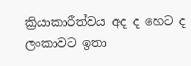ක්‍රියාකාරීත්වය අද ද හෙට ද ලංකාවට ඉතා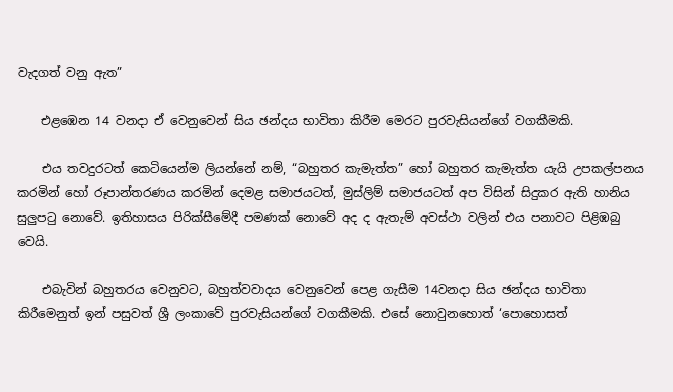වැදගත් වනු ඇත”

    එළඹෙන 14 වනදා ඒ වෙනුවෙන් සිය ඡන්දය භාවිතා කිරීම මෙරට පුරවැසියන්ගේ වගකීමකි.

    එය තවදුරටත් කෙටියෙන්ම ලියන්නේ නම්, “බහුතර කැමැත්ත” හෝ බහුතර කැමැත්ත යැයි උපකල්පනය කරමින් හෝ රූපාන්තරණය කරමින් දෙමළ සමාජයටත්, මුස්ලිම් සමාජයටත් අප විසින් සිදුකර ඇති හානිය සුලුපටු නොවේ. ඉතිහාසය පිරික්සීමේදී පමණක් නොවේ අද ද ඇතැම් අවස්ථා වලින් එය පනාවට පිළිඹබු වෙයි.

    එබැවින් බහුතරය වෙනුවට, බහුත්වවාදය වෙනුවෙන් පෙළ ගැසීම 14වනදා සිය ඡන්දය භාවිතා කිරීමෙනුත් ඉන් පසුවත් ශ්‍රී ලංකාවේ පුරවැසියන්ගේ වගකීමකි. එසේ නොවුනහොත් ‘පොහොසත්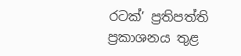රටක්’ ප්‍රතිපත්ති ප්‍රකාශනය තුළ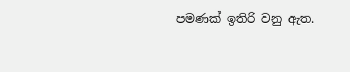පමණක් ඉතිරි වනු ඇත.